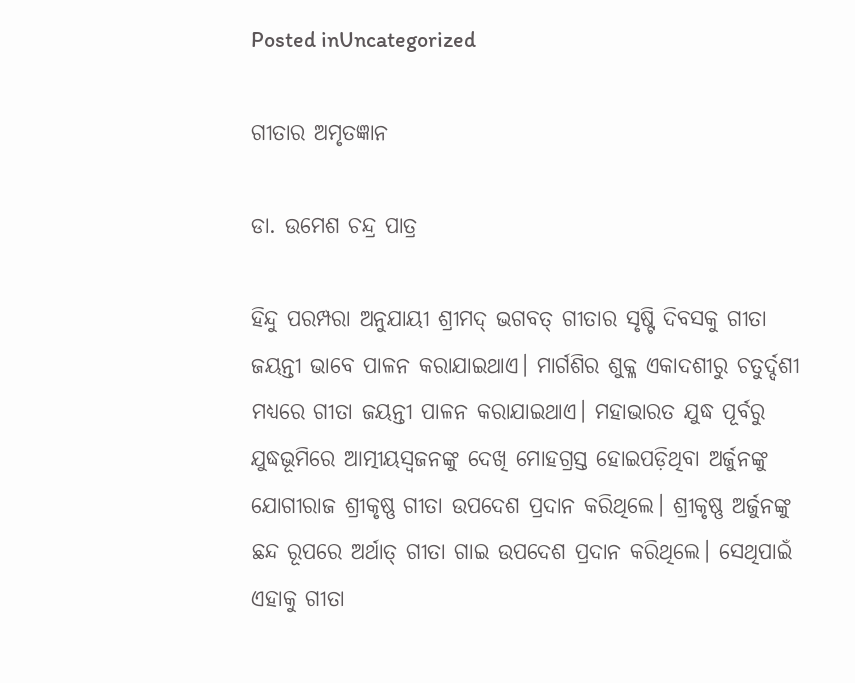Posted inUncategorized

ଗୀତାର ଅମୃତଜ୍ଞାନ

ଡା. ଉମେଶ ଚନ୍ଦ୍ର ପାତ୍ର

ହିନ୍ଦୁ ପରମ୍ପରା ଅନୁଯାୟୀ ଶ୍ରୀମଦ୍‌ ଭଗବତ୍‌ ଗୀତାର ସୃଷ୍ଟି ଦିବସକୁ ଗୀତା ଜୟନ୍ତୀ ଭାବେ ପାଳନ କରାଯାଇଥାଏ। ମାର୍ଗଶିର ଶୁକ୍ଳ ଏକାଦଶୀରୁ ଚତୁର୍ଦ୍ଦଶୀ ମଧ୍ୟରେ ଗୀତା ଜୟନ୍ତୀ ପାଳନ କରାଯାଇଥାଏ। ମହାଭାରତ ଯୁଦ୍ଧ ପୂର୍ବରୁ ଯୁଦ୍ଧଭୂମିରେ ଆତ୍ମୀୟସ୍ବଜନଙ୍କୁ ଦେଖି ମୋହଗ୍ରସ୍ତ ହୋଇପଡ଼ିଥିବା ଅର୍ଜୁନଙ୍କୁ ଯୋଗୀରାଜ ଶ୍ରୀକୃଷ୍ଣ ଗୀତା ଉପଦେଶ ପ୍ରଦାନ କରିଥିଲେ। ଶ୍ରୀକୃଷ୍ଣ ଅର୍ଜୁନଙ୍କୁ ଛନ୍ଦ ରୂପରେ ଅର୍ଥାତ୍‌ ଗୀତା ଗାଇ ଉପଦେଶ ପ୍ରଦାନ କରିଥିଲେ। ସେଥିପାଇଁ ଏହାକୁ ଗୀତା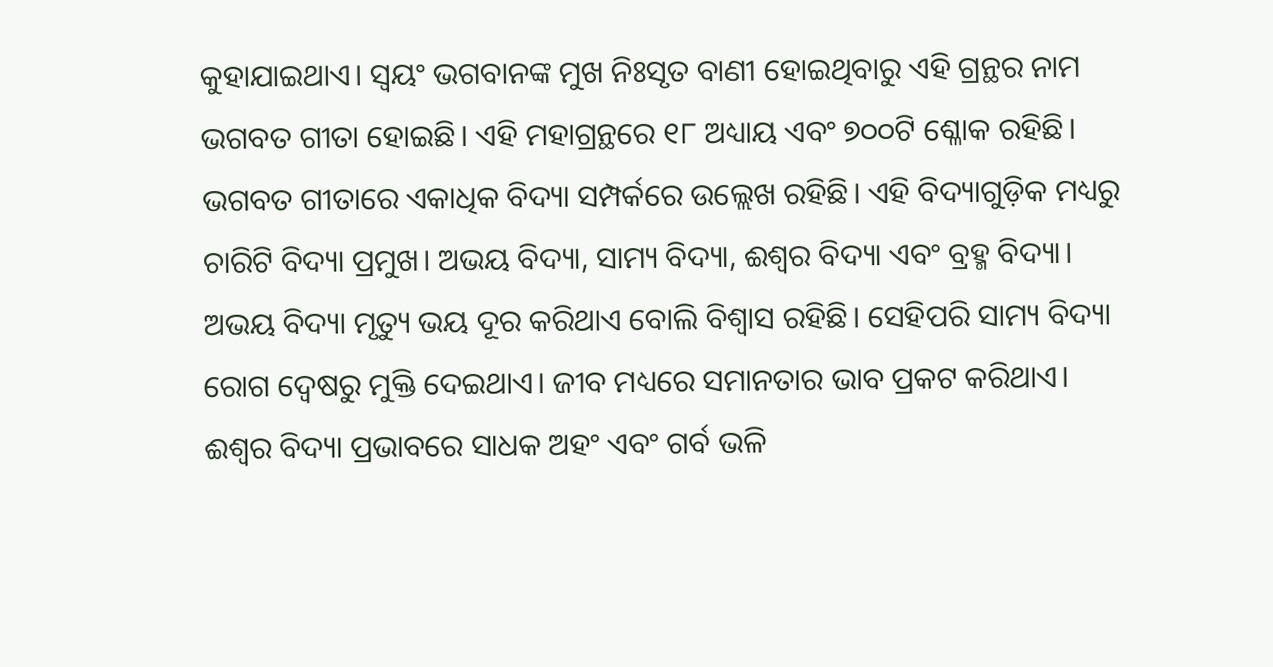କୁହାଯାଇଥାଏ। ସ୍ବୟଂ ଭଗବାନଙ୍କ ମୁଖ ନିଃସୃତ ବାଣୀ ହୋଇଥିବାରୁ ଏହି ଗ୍ରନ୍ଥର ନାମ ଭଗବତ ଗୀତା ହୋଇଛି। ଏହି ମହାଗ୍ରନ୍ଥରେ ୧୮ ଅଧ୍ୟାୟ ଏବଂ ୭୦୦ଟି ଶ୍ଳୋକ ରହିଛି। ଭଗବତ ଗୀତାରେ ଏକାଧିକ ବିଦ୍ୟା ସମ୍ପର୍କରେ ଉଲ୍ଲେଖ ରହିଛି। ଏହି ବିଦ୍ୟାଗୁଡ଼ିକ ମଧ୍ୟରୁ ଚାରିଟି ବିଦ୍ୟା ପ୍ରମୁଖ। ଅଭୟ ବିଦ୍ୟା, ସାମ୍ୟ ବିଦ୍ୟା, ଈଶ୍ୱର ବିଦ୍ୟା ଏବଂ ବ୍ରହ୍ମ ବିଦ୍ୟା। ଅଭୟ ବିଦ୍ୟା ମୃତ୍ୟୁ ଭୟ ଦୂର କରିଥାଏ ବୋଲି ବିଶ୍ୱାସ ରହିଛି। ସେହିପରି ସାମ୍ୟ ବିଦ୍ୟା ରୋଗ ଦ୍ୱେଷରୁ ମୁକ୍ତି ଦେଇଥାଏ। ଜୀବ ମଧ୍ୟରେ ସମାନତାର ଭାବ ପ୍ରକଟ କରିଥାଏ। ଈଶ୍ୱର ବିଦ୍ୟା ପ୍ରଭାବରେ ସାଧକ ଅହଂ ଏବଂ ଗର୍ବ ଭଳି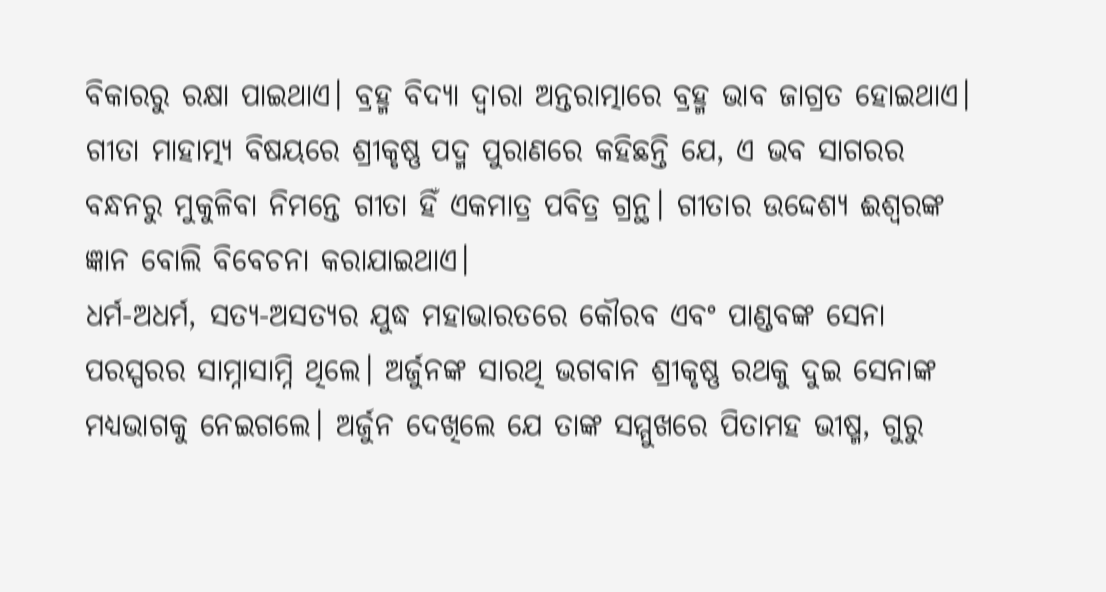ବିକାରରୁ ରକ୍ଷା ପାଇଥାଏ। ବ୍ରହ୍ମ ବିଦ୍ୟା ଦ୍ୱାରା ଅନ୍ତରାତ୍ମାରେ ବ୍ରହ୍ମ ଭାବ ଜାଗ୍ରତ ହୋଇଥାଏ। ଗୀତା ମାହାତ୍ମ୍ୟ ବିଷୟରେ ଶ୍ରୀକୃଷ୍ଣ ପଦ୍ମ ପୁରାଣରେ କହିଛନ୍ତି ଯେ, ଏ ଭବ ସାଗରର ବନ୍ଧନରୁ ମୁକୁଳିବା ନିମନ୍ତେ ଗୀତା ହିଁ ଏକମାତ୍ର ପବିତ୍ର ଗ୍ରନ୍ଥ। ଗୀତାର ଉଦ୍ଦେଶ୍ୟ ଈଶ୍ୱରଙ୍କ ଜ୍ଞାନ ବୋଲି ବିବେଚନା କରାଯାଇଥାଏ।
ଧର୍ମ-ଅଧର୍ମ, ସତ୍ୟ-ଅସତ୍ୟର ଯୁଦ୍ଧ ମହାଭାରତରେ କୌରବ ଏବଂ ପାଣ୍ଡବଙ୍କ ସେନା ପରସ୍ପରର ସାମ୍ନାସାମ୍ନି ଥିଲେ। ଅର୍ଜୁନଙ୍କ ସାରଥି ଭଗବାନ ଶ୍ରୀକୃଷ୍ଣ ରଥକୁ ଦୁଇ ସେନାଙ୍କ ମଧ୍ୟଭାଗକୁ ନେଇଗଲେ। ଅର୍ଜୁନ ଦେଖିଲେ ଯେ ତାଙ୍କ ସମ୍ମୁଖରେ ପିତାମହ ଭୀଷ୍ମ, ଗୁରୁ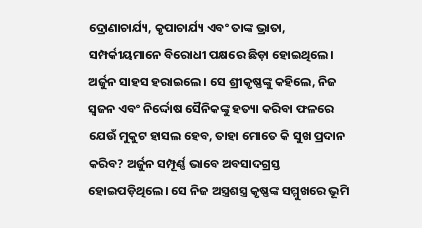ଦ୍ରୋଣାଚାର୍ଯ୍ୟ, କୃପାଚାର୍ଯ୍ୟ ଏବଂ ତାଙ୍କ ଭ୍ରାତା, ସମ୍ପର୍କୀୟମାନେ ବିରୋଧୀ ପକ୍ଷରେ ଛିଡ଼ା ହୋଇଥିଲେ। ଅର୍ଜୁନ ସାହସ ହରାଇଲେ। ସେ ଶ୍ରୀକୃଷ୍ଣଙ୍କୁ କହିଲେ, ନିଜ ସ୍ବଜନ ଏବଂ ନିର୍ଦ୍ଦୋଷ ସୈନିକଙ୍କୁ ହତ୍ୟା କରିବା ଫଳରେ ଯେଉଁ ମୁକୁଟ ହାସଲ ହେବ, ତାହା ମୋତେ କି ସୁଖ ପ୍ରଦାନ କରିବ? ଅର୍ଜୁନ ସମ୍ପୂର୍ଣ୍ଣ ଭାବେ ଅବସାଦଗ୍ରସ୍ତ ହୋଇପଡ଼ିଥିଲେ। ସେ ନିଜ ଅସ୍ତ୍ରଶସ୍ତ୍ର କୃଷ୍ଣଙ୍କ ସମ୍ମୁଖରେ ଭୂମି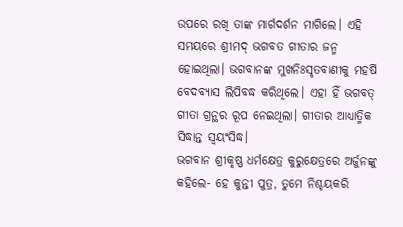ଉପରେ ରଖି ତାଙ୍କ ମାର୍ଗଦର୍ଶନ ମାଗିଲେ। ଏହି ସମୟରେ ଶ୍ରୀମଦ୍‌ ଭଗବତ ଗୀତାର ଜନ୍ମ ହୋଇଥିଲା। ଭଗବାନଙ୍କ ମୁଖନିଃସୃତବାଣୀକୁ ମହର୍ଷି ବେଦବ୍ୟାସ ଲିପିବଦ୍ଧ କରିଥିଲେ। ଏହା ହିଁ ଭଗବତ୍‌ ଗୀତା ଗ୍ରନ୍ଥର ରୂପ ନେଇଥିଲା। ଗୀତାର ଆଧ୍ୟାତ୍ମିକ ସିଦ୍ଧାନ୍ତ ସ୍ବୟଂସିଦ୍ଧ।
ଭଗବାନ ଶ୍ରୀକୃଷ୍ଣ ଧର୍ମକ୍ଷେତ୍ର କୁରୁକ୍ଷେତ୍ରରେ ଅର୍ଜୁନଙ୍କୁ କହିଲେ- ହେ କୁନ୍ତୀ ପୁତ୍ର, ତୁମେ ନିଶ୍ଚୟକରି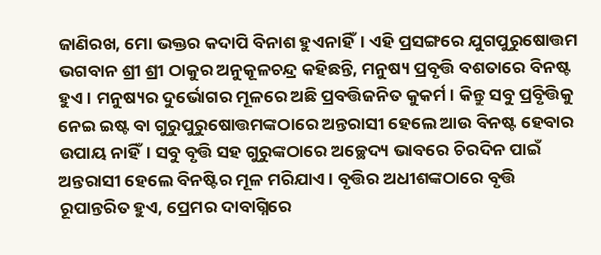ଜାଣିରଖ, ମୋ ଭକ୍ତର କଦାପି ବିନାଶ ହୁଏନାହିଁ। ଏହି ପ୍ରସଙ୍ଗରେ ଯୁଗପୁରୁଷୋତ୍ତମ ଭଗବାନ ଶ୍ରୀ ଶ୍ରୀ ଠାକୁର ଅନୁକୂଳଚନ୍ଦ୍ର କହିଛନ୍ତି, ମନୁଷ୍ୟ ପ୍ରବୃତ୍ତି ବଶତାରେ ବିନଷ୍ଟ ହୁଏ। ମନୁଷ୍ୟର ଦୁର୍ଭୋଗର ମୂଳରେ ଅଛି ପ୍ରବତ୍ତିଜନିତ କୁକର୍ମ। କିନ୍ତୁ ସବୁ ପ୍ରବୃିତ୍ତିକୁ ନେଇ ଇଷ୍ଟ ବା ଗୁରୁପୁରୁଷୋତ୍ତମଙ୍କଠାରେ ଅନ୍ତରାସୀ ହେଲେ ଆଉ ବିନଷ୍ଟ ହେବାର ଉପାୟ ନାହିଁ। ସବୁ ବୃତ୍ତି ସହ ଗୁରୁଙ୍କଠାରେ ଅଚ୍ଛେଦ୍ୟ ଭାବରେ ଚିରଦିନ ପାଇଁ ଅନ୍ତରାସୀ ହେଲେ ବିନଷ୍ଟିର ମୂଳ ମରିଯାଏ। ବୃତ୍ତିର ଅଧୀଶଙ୍କଠାରେ ବୃତ୍ତି ରୂପାନ୍ତରିତ ହୁଏ, ପ୍ରେମର ଦାବାଗ୍ନିରେ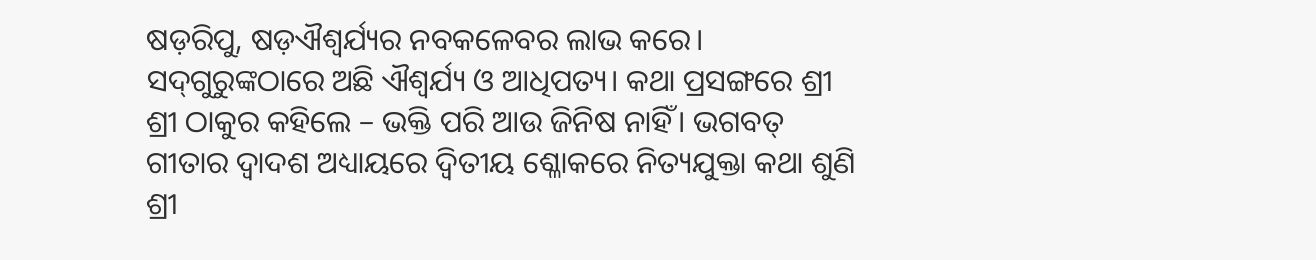ଷଡ଼ରିପୁ, ଷଡ଼ଐଶ୍ୱର୍ଯ୍ୟର ନବକଳେବର ଲାଭ କରେ। ସଦ୍‌ଗୁରୁଙ୍କଠାରେ ଅଛି ଐଶ୍ୱର୍ଯ୍ୟ ଓ ଆଧିପତ୍ୟ। କଥା ପ୍ରସଙ୍ଗରେ ଶ୍ରୀ ଶ୍ରୀ ଠାକୁର କହିଲେ – ଭକ୍ତି ପରି ଆଉ ଜିନିଷ ନାହିଁ। ଭଗବତ୍‌ ଗୀତାର ଦ୍ୱାଦଶ ଅଧ୍ୟାୟରେ ଦ୍ୱିତୀୟ ଶ୍ଳୋକରେ ନିତ୍ୟଯୁକ୍ତା କଥା ଶୁଣି ଶ୍ରୀ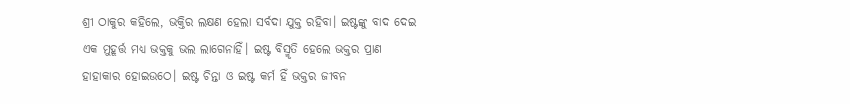ଶ୍ରୀ ଠାକୁର କହିଲେ, ଭକ୍ତିର ଲକ୍ଷଣ ହେଲା ସର୍ବଦା ଯୁକ୍ତ ରହିବା। ଇଷ୍ଟଙ୍କୁ ବାଦ ଦେଇ ଏକ ମୁହୂର୍ତ୍ତ ମଧ୍ୟ ଭକ୍ତକୁ ଭଲ ଲାଗେନାହିଁ। ଇଷ୍ଟ ବିସ୍ମୃତି ହେଲେ ଭକ୍ତର ପ୍ରାଣ ହାହାକାର ହୋଇଉଠେ। ଇଷ୍ଟ ଚିନ୍ତା ଓ ଇଷ୍ଟ କର୍ମ ହିଁ ଭକ୍ତର ଜୀବନ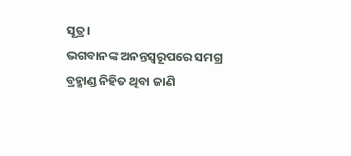ସୂତ୍ର।
ଭଗବାନଙ୍କ ଅନନ୍ତସ୍ବରୂପରେ ସମଗ୍ର ବ୍ରହ୍ମାଣ୍ଡ ନିହିତ ଥିବା ଜାଣି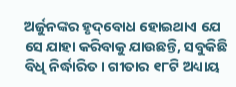ଅର୍ଜୁନଙ୍କର ହୃଦ୍‌ବୋଧ ହୋଇଥାଏ ଯେ ସେ ଯାହା କରିବାକୁ ଯାଉଛନ୍ତି, ସବୁକିଛି ବିଧି ନିର୍ଦ୍ଧାରିତ। ଗୀତାର ୧୮ଟି ଅଧ୍ୟାୟ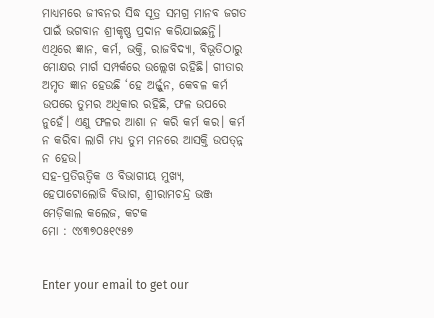ମାଧ୍ୟମରେ ଜୀବନର ସିଦ୍ଧ ସୂତ୍ର ସମଗ୍ର ମାନବ ଜଗତ ପାଇଁ ଭଗବାନ ଶ୍ରୀକୃଷ୍ଣ ପ୍ରଦାନ କରିଯାଇଛନ୍ତି। ଏଥିରେ ଜ୍ଞାନ, କର୍ମ, ଭକ୍ତି, ରାଜବିଦ୍ୟା, ବିଭୂତିଠାରୁ ମୋକ୍ଷର ମାର୍ଗ ସମ୍ପର୍କରେ ଉଲ୍ଲେଖ ରହିଛି। ଗୀତାର ଅମୃତ ଜ୍ଞାନ ହେଉଛି ‘ହେ ଅର୍ଜ୍ଜୁନ, କେବଳ କର୍ମ ଉପରେ ତୁମର ଅଧିକାର ରହିଛି, ଫଳ ଉପରେ ନୁହେଁ। ଏଣୁ ଫଳର ଆଶା ନ କରି କର୍ମ କର। କର୍ମ ନ କରିବା ଲାଗି ମଧ୍ୟ ତୁମ ମନରେ ଆସକ୍ତି ଉପତ୍ନ୍ନ ନ ହେଉ।
ସହ-ପ୍ରତିଋତ୍ୱିକ ଓ ବିଭାଗୀୟ ମୁଖ୍ୟ, ହେପାଟୋଲୋଜି ବିଭାଗ, ଶ୍ରୀରାମଚନ୍ଦ୍ର ଭଞ୍ଜ ମେଡ଼ିକାଲ କଲେଜ, କଟକ
ମୋ : ୯୪୩୭୦୫୧୯୫୭


Enter your email to get our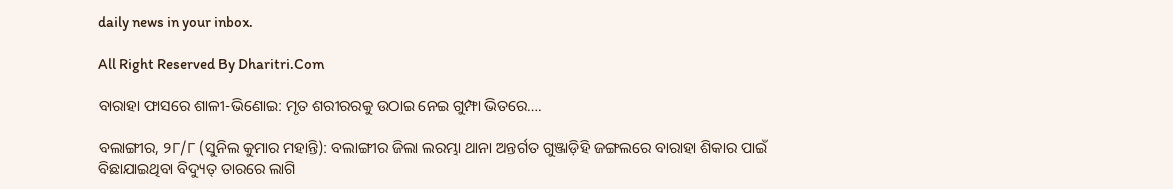daily news in your inbox.

All Right Reserved By Dharitri.Com

ବାରାହା ଫାସରେ ଶାଳୀ-ଭିଣୋଇ: ମୃତ ଶରୀରରକୁ ଉଠାଇ ନେଇ ଗୁମ୍ଫା ଭିତରେ….

ବଲାଙ୍ଗୀର, ୨୮/୮ (ସୁନିଲ କୁମାର ମହାନ୍ତି): ବଲାଙ୍ଗୀର ଜିଲା ଲରମ୍ଭା ଥାନା ଅନ୍ତର୍ଗତ ଗୁଞ୍ଜାଡ଼ିହି ଜଙ୍ଗଲରେ ବାରାହା ଶିକାର ପାଇଁ ବିଛାଯାଇଥିବା ବିଦ୍ୟୁତ୍ ତାରରେ ଲାଗି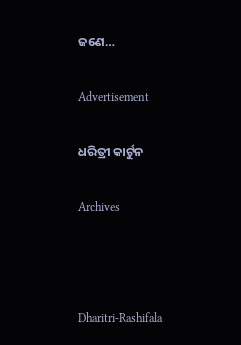ଜଣେ…

Advertisement

ଧରିତ୍ରୀ କାର୍ଟୁନ

Archives



Dharitri-Rashifala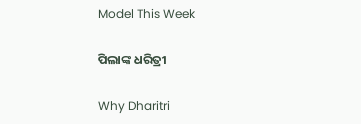Model This Week

ପିଲାଙ୍କ ଧରିତ୍ରୀ

Why Dharitri